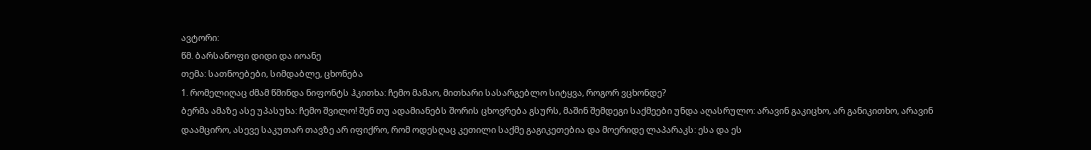ავტორი:
წმ. ბარსანოფი დიდი და იოანე
თემა: სათნოებები, სიმდაბლე, ცხონება
1. რომელიღაც ძმამ წმინდა ნიფონტს ჰკითხა: ჩემო მამაო, მითხარი სასარგებლო სიტყვა, როგორ ვცხონდე?
ბერმა ამაზე ასე უპასუხა: ჩემო შვილო! შენ თუ ადამიანებს შორის ცხოვრება გსურს, მაშინ შემდეგი საქმეები უნდა აღასრულო: არავინ გაკიცხო, არ განიკითხო, არავინ დაამცირო, ასევე საკუთარ თავზე არ იფიქრო, რომ ოდესღაც კეთილი საქმე გაგიკეთებია და მოერიდე ლაპარაკს: ესა და ეს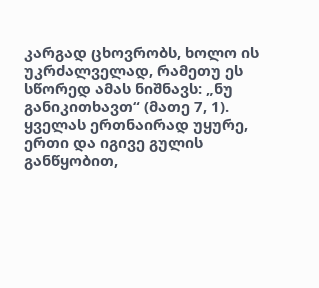კარგად ცხოვრობს, ხოლო ის უკრძალველად, რამეთუ ეს სწორედ ამას ნიშნავს: „ნუ განიკითხავთ“ (მათე 7, 1). ყველას ერთნაირად უყურე, ერთი და იგივე გულის განწყობით,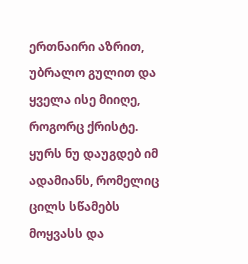ერთნაირი აზრით, უბრალო გულით და ყველა ისე მიიღე, როგორც ქრისტე. ყურს ნუ დაუგდებ იმ ადამიანს, რომელიც ცილს სწამებს მოყვასს და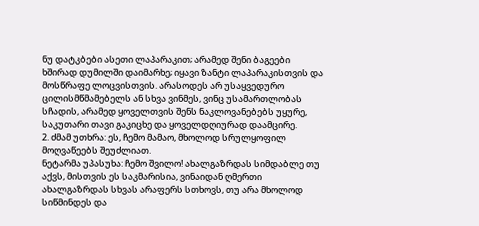ნუ დატკბები ასეთი ლაპარაკით; არამედ შენი ბაგეები ხშირად დუმილში დაიმარხე; იყავი ზანტი ლაპარაკისთვის და მოსწრაფე ლოცვისთვის. არასოდეს არ უსაყვედურო ცილისმწმამებელს ან სხვა ვინმეს, ვინც უსამართლობას სჩადის, არამედ ყოველთვის შენს ნაკლოვანებებს უყურე, საკუთარი თავი გაკიცხე და ყოველდღიურად დაამცირე.
2. ძმამ უთხრა: ეს, ჩემო მამაო, მხოლოდ სრულყოფილ მოღვაწეებს შეუძლიათ.
ნეტარმა უპასუხა: ჩემო შვილო! ახალგაზრდას სიმდაბლე თუ აქვს, მისთვის ეს საკმარისია, ვინაიდან ღმერთი ახალგაზრდას სხვას არაფერს სთხოვს, თუ არა მხოლოდ სიწმინდეს და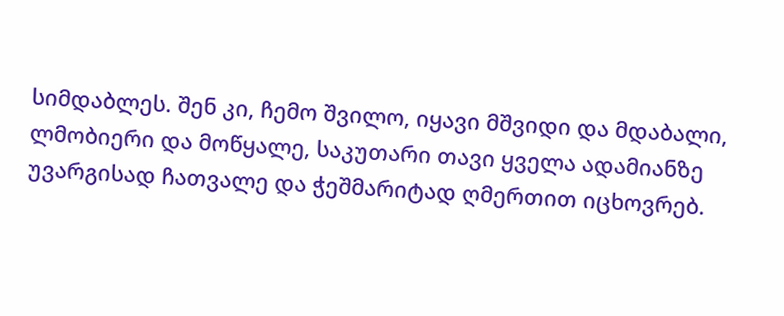სიმდაბლეს. შენ კი, ჩემო შვილო, იყავი მშვიდი და მდაბალი, ლმობიერი და მოწყალე, საკუთარი თავი ყველა ადამიანზე უვარგისად ჩათვალე და ჭეშმარიტად ღმერთით იცხოვრებ.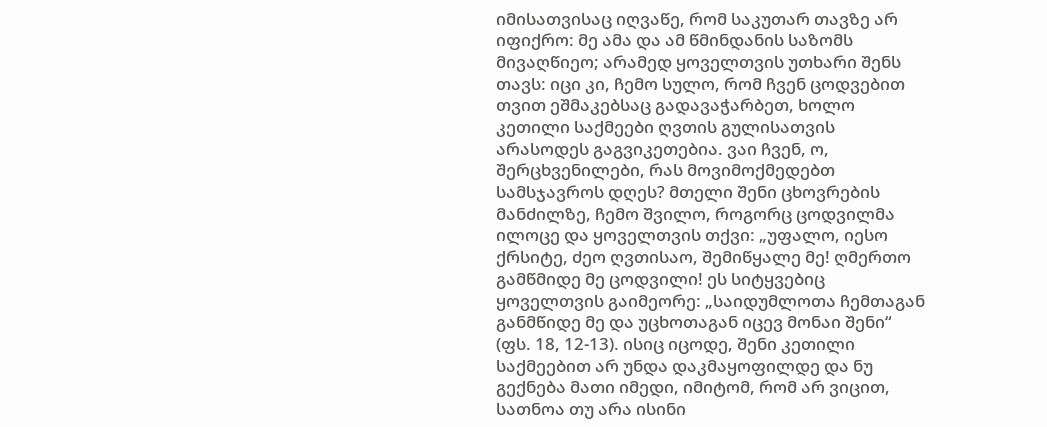იმისათვისაც იღვაწე, რომ საკუთარ თავზე არ იფიქრო: მე ამა და ამ წმინდანის საზომს მივაღწიეო; არამედ ყოველთვის უთხარი შენს თავს: იცი კი, ჩემო სულო, რომ ჩვენ ცოდვებით თვით ეშმაკებსაც გადავაჭარბეთ, ხოლო კეთილი საქმეები ღვთის გულისათვის არასოდეს გაგვიკეთებია. ვაი ჩვენ, ო, შერცხვენილები, რას მოვიმოქმედებთ სამსჯავროს დღეს? მთელი შენი ცხოვრების მანძილზე, ჩემო შვილო, როგორც ცოდვილმა ილოცე და ყოველთვის თქვი: „უფალო, იესო ქრსიტე, ძეო ღვთისაო, შემიწყალე მე! ღმერთო გამწმიდე მე ცოდვილი! ეს სიტყვებიც ყოველთვის გაიმეორე: „საიდუმლოთა ჩემთაგან განმწიდე მე და უცხოთაგან იცევ მონაი შენი“ (ფს. 18, 12-13). ისიც იცოდე, შენი კეთილი საქმეებით არ უნდა დაკმაყოფილდე და ნუ გექნება მათი იმედი, იმიტომ, რომ არ ვიცით, სათნოა თუ არა ისინი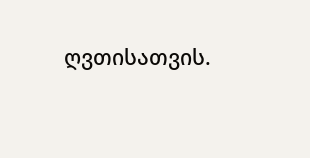ღვთისათვის.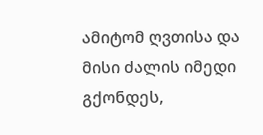ამიტომ ღვთისა და მისი ძალის იმედი გქონდეს,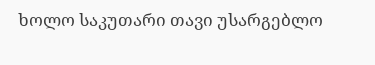ხოლო საკუთარი თავი უსარგებლო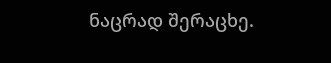ნაცრად შერაცხე.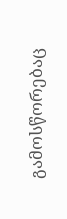გამოსწორებაც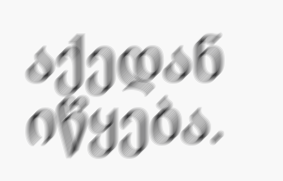აქედან იწყება.